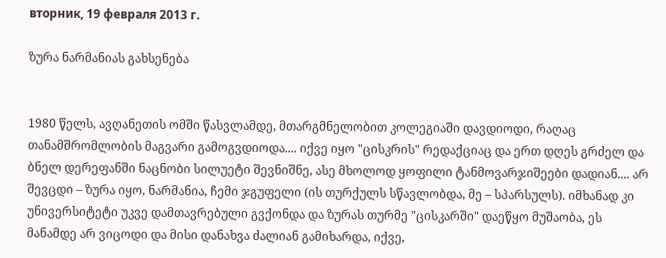вторник, 19 февраля 2013 г.

ზურა ნარმანიას გახსენება


1980 წელს, ავღანეთის ომში წასვლამდე, მთარგმნელობით კოლეგიაში დავდიოდი, რაღაც თანამშრომლობის მაგვარი გამოგვდიოდა.... იქვე იყო "ცისკრის" რედაქციაც და ერთ დღეს გრძელ და ბნელ დერეფანში ნაცნობი სილუეტი შევნიშნე, ასე მხოლოდ ყოფილი ტანმოვარჯიშეები დადიან.... არ შევცდი – ზურა იყო, ნარმანია, ჩემი ჯგუფელი (ის თურქულს სწავლობდა, მე – სპარსულს). იმხანად კი უნივერსიტეტი უკვე დამთავრებული გვქონდა და ზურას თურმე "ცისკარში" დაეწყო მუშაობა, ეს მანამდე არ ვიცოდი და მისი დანახვა ძალიან გამიხარდა, იქვე,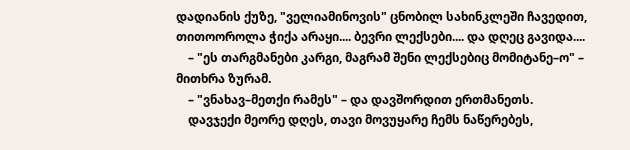დადიანის ქუზე, "ველიამინოვის" ცნობილ სახინკლეში ჩავედით, თითოოროლა ჭიქა არაყი.... ბევრი ლექსები.... და დღეც გავიდა....
    – "ეს თარგმანები კარგი, მაგრამ შენი ლექსებიც მომიტანე–ო" – მითხრა ზურამ.
    – "ვნახავ–მეთქი რამეს" – და დავშორდით ერთმანეთს.
    დავჯექი მეორე დღეს, თავი მოვუყარე ჩემს ნაწერებეს,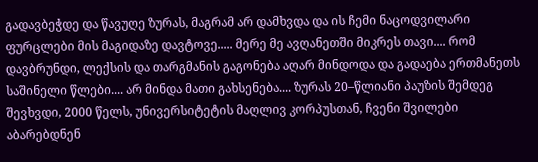გადავბეჭდე და წავუღე ზურას, მაგრამ არ დამხვდა და ის ჩემი ნაცოდვილარი ფურცლები მის მაგიდაზე დავტოვე..... მერე მე ავღანეთში მიკრეს თავი.... რომ დავბრუნდი, ლექსის და თარგმანის გაგონება აღარ მინდოდა და გადაება ერთმანეთს საშინელი წლები.... არ მინდა მათი გახსენება.... ზურას 20–წლიანი პაუზის შემდეგ შევხვდი, 2000 წელს, უნივერსიტეტის მაღლივ კორპუსთან, ჩვენი შვილები აბარებდნენ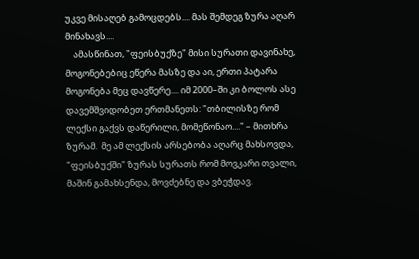უკვე მისაღებ გამოცდებს.... მას შემდეგ ზურა აღარ მინახავს....
    ამასწინათ, "ფეისბუქზე" მისი სურათი დავინახე, მოგონებებიც ეწერა მასზე და აი, ერთი პატარა მოგონება მეც დავწერე.... იმ 2000–ში კი ბოლოს ასე დავემშვიდობეთ ერთმანეთს: "თბილისზე რომ ლექსი გაქვს დაწერილი, მომეწონაო...." – მითხრა ზურამ.  მე ამ ლექსის არსებობა აღარც მახსოვდა, "ფეისბუქში" ზურას სურათს რომ მოვკარი თვალი, მაშინ გამახსენდა, მოვძებნე და ვბეჭდავ.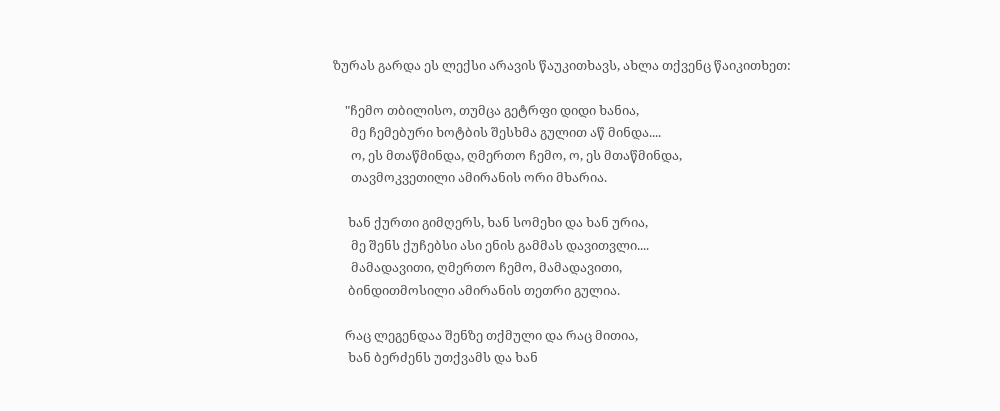ზურას გარდა ეს ლექსი არავის წაუკითხავს, ახლა თქვენც წაიკითხეთ:

    "ჩემო თბილისო, თუმცა გეტრფი დიდი ხანია,
      მე ჩემებური ხოტბის შესხმა გულით აწ მინდა....
      ო, ეს მთაწმინდა, ღმერთო ჩემო, ო, ეს მთაწმინდა,
      თავმოკვეთილი ამირანის ორი მხარია.

     ხან ქურთი გიმღერს, ხან სომეხი და ხან ურია,
      მე შენს ქუჩებსი ასი ენის გამმას დავითვლი....
      მამადავითი, ღმერთო ჩემო, მამადავითი,
     ბინდითმოსილი ამირანის თეთრი გულია.

    რაც ლეგენდაა შენზე თქმული და რაც მითია,
     ხან ბერძენს უთქვამს და ხან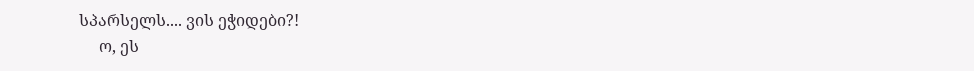სპარსელს.... ვის ეჭიდები?!
     ო, ეს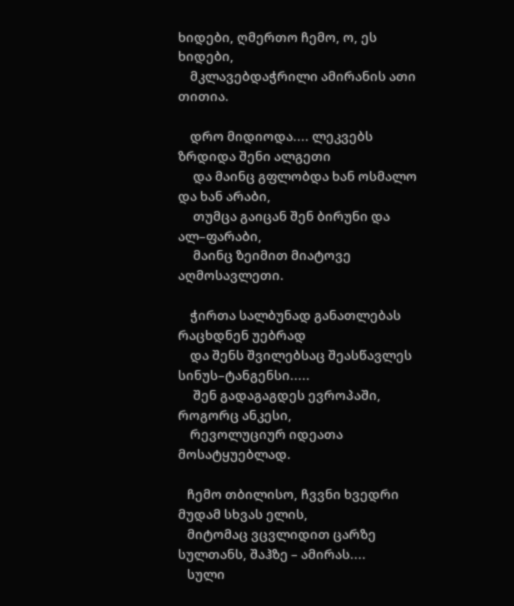ხიდები, ღმერთო ჩემო, ო, ეს ხიდები,
    მკლავებდაჭრილი ამირანის ათი თითია.

    დრო მიდიოდა.... ლეკვებს ზრდიდა შენი ალგეთი
     და მაინც გფლობდა ხან ოსმალო და ხან არაბი,
     თუმცა გაიცან შენ ბირუნი და ალ–ფარაბი,
     მაინც ზეიმით მიატოვე აღმოსავლეთი.

    ჭირთა სალბუნად განათლებას რაცხდნენ უებრად
    და შენს შვილებსაც შეასწავლეს სინუს–ტანგენსი.....
     შენ გადაგაგდეს ევროპაში, როგორც ანკესი,
    რევოლუციურ იდეათა მოსატყუებლად.

   ჩემო თბილისო, ჩვვნი ხვედრი მუდამ სხვას ელის,
   მიტომაც ვცვლიდით ცარზე სულთანს, შაჰზე – ამირას....
   სული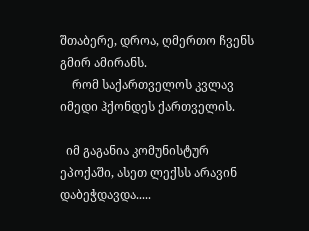შთაბერე, დროა, ღმერთო ჩვენს გმირ ამირანს.
    რომ საქართველოს კვლავ იმედი ჰქონდეს ქართველის.

  იმ გაგანია კომუნისტურ ეპოქაში, ასეთ ლექსს არავინ დაბეჭდავდა.....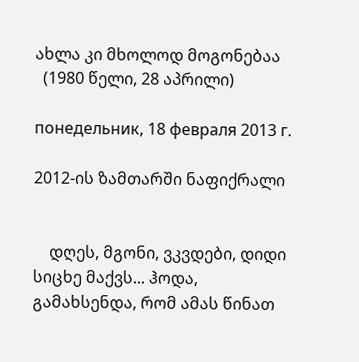ახლა კი მხოლოდ მოგონებაა
  (1980 წელი, 28 აპრილი)

понедельник, 18 февраля 2013 г.

2012-ის ზამთარში ნაფიქრალი


    დღეს, მგონი, ვკვდები, დიდი სიცხე მაქვს... ჰოდა, გამახსენდა, რომ ამას წინათ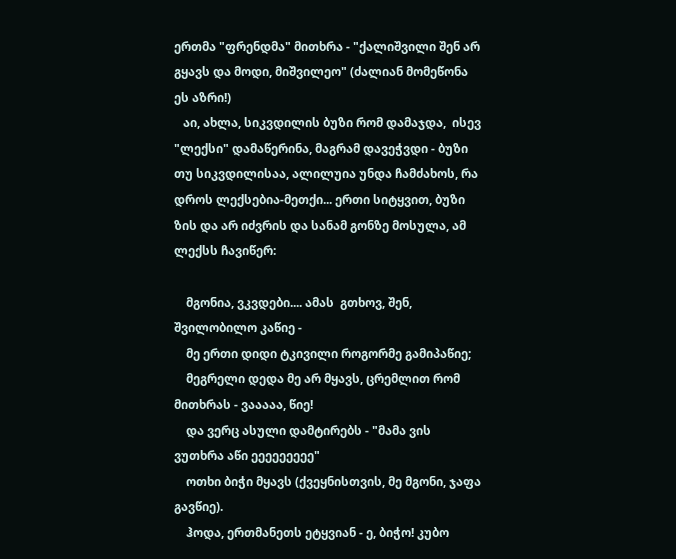ერთმა "ფრენდმა" მითხრა - "ქალიშვილი შენ არ გყავს და მოდი, მიშვილეო" (ძალიან მომეწონა ეს აზრი!)
   აი, ახლა, სიკვდილის ბუზი რომ დამაჯდა,  ისევ "ლექსი" დამაწერინა, მაგრამ დავეჭვდი - ბუზი თუ სიკვდილისაა, ალილუია უნდა ჩამძახოს, რა დროს ლექსებია-მეთქი... ერთი სიტყვით, ბუზი ზის და არ იძვრის და სანამ გონზე მოსულა, ამ ლექსს ჩავიწერ:

    მგონია, ვკვდები.... ამას  გთხოვ, შენ, შვილობილო კაწიე -
    მე ერთი დიდი ტკივილი როგორმე გამიპაწიე;
    მეგრელი დედა მე არ მყავს, ცრემლით რომ მითხრას - ვააააა, წიე!
    და ვერც ასული დამტირებს - "მამა ვის ვუთხრა აწი ეეეეეეეეე"
    ოთხი ბიჭი მყავს (ქვეყნისთვის, მე მგონი, ჯაფა გავწიე).
    ჰოდა, ერთმანეთს ეტყვიან - ე, ბიჭო! კუბო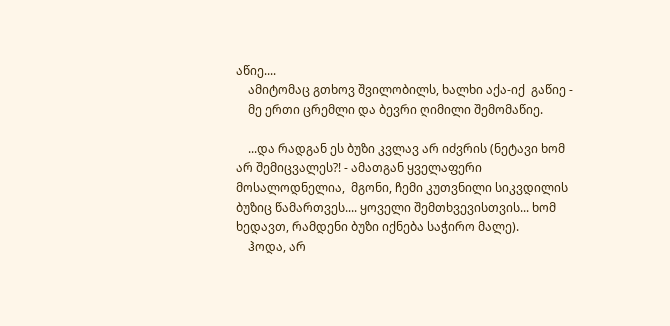აწიე....
    ამიტომაც გთხოვ შვილობილს, ხალხი აქა-იქ  გაწიე -
    მე ერთი ცრემლი და ბევრი ღიმილი შემომაწიე.

    ...და რადგან ეს ბუზი კვლავ არ იძვრის (ნეტავი ხომ არ შემიცვალეს?! - ამათგან ყველაფერი მოსალოდნელია,  მგონი, ჩემი კუთვნილი სიკვდილის ბუზიც წამართვეს.... ყოველი შემთხვევისთვის... ხომ ხედავთ, რამდენი ბუზი იქნება საჭირო მალე).
    ჰოდა, არ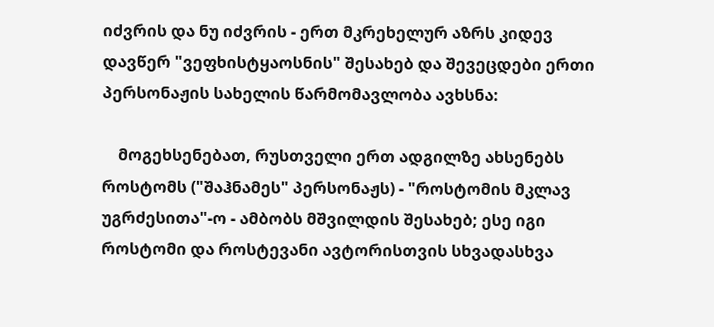იძვრის და ნუ იძვრის - ერთ მკრეხელურ აზრს კიდევ დავწერ "ვეფხისტყაოსნის" შესახებ და შევეცდები ერთი პერსონაჟის სახელის წარმომავლობა ავხსნა:

    მოგეხსენებათ, რუსთველი ერთ ადგილზე ახსენებს როსტომს ("შაჰნამეს" პერსონაჟს) - "როსტომის მკლავ უგრძესითა"-ო - ამბობს მშვილდის შესახებ; ესე იგი როსტომი და როსტევანი ავტორისთვის სხვადასხვა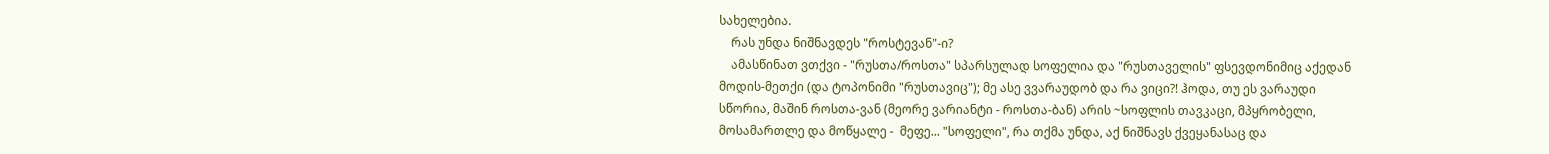სახელებია.
    რას უნდა ნიშნავდეს "როსტევან"-ი?
    ამასწინათ ვთქვი - "რუსთა/როსთა" სპარსულად სოფელია და "რუსთაველის" ფსევდონიმიც აქედან მოდის-მეთქი (და ტოპონიმი "რუსთავიც"); მე ასე ვვარაუდობ და რა ვიცი?! ჰოდა, თუ ეს ვარაუდი სწორია, მაშინ როსთა-ვან (მეორე ვარიანტი - როსთა-ბან) არის ~სოფლის თავკაცი, მპყრობელი, მოსამართლე და მოწყალე -  მეფე... "სოფელი", რა თქმა უნდა, აქ ნიშნავს ქვეყანასაც და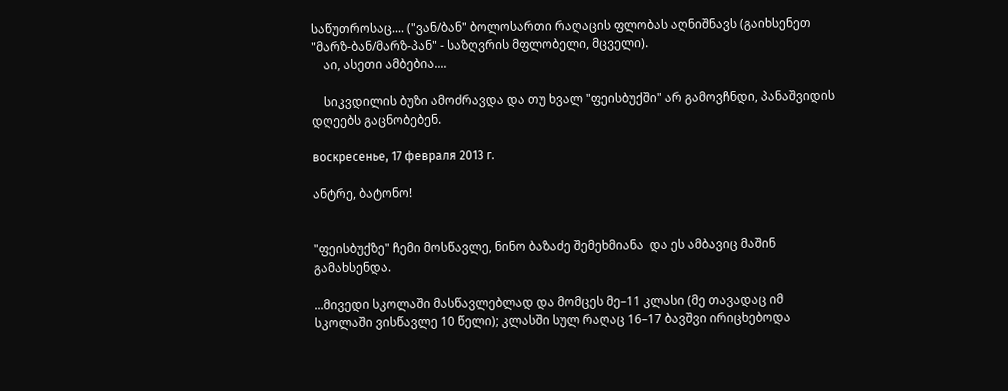საწუთროსაც.... ("ვან/ბან" ბოლოსართი რაღაცის ფლობას აღნიშნავს (გაიხსენეთ "მარზ-ბან/მარზ-პან" - საზღვრის მფლობელი, მცველი).
    აი, ასეთი ამბებია....

    სიკვდილის ბუზი ამოძრავდა და თუ ხვალ "ფეისბუქში" არ გამოვჩნდი, პანაშვიდის დღეებს გაცნობებენ.

воскресенье, 17 февраля 2013 г.

ანტრე, ბატონო!


"ფეისბუქზე" ჩემი მოსწავლე, ნინო ბაზაძე შემეხმიანა  და ეს ამბავიც მაშინ გამახსენდა.

...მივედი სკოლაში მასწავლებლად და მომცეს მე–11 კლასი (მე თავადაც იმ სკოლაში ვისწავლე 10 წელი); კლასში სულ რაღაც 16–17 ბავშვი ირიცხებოდა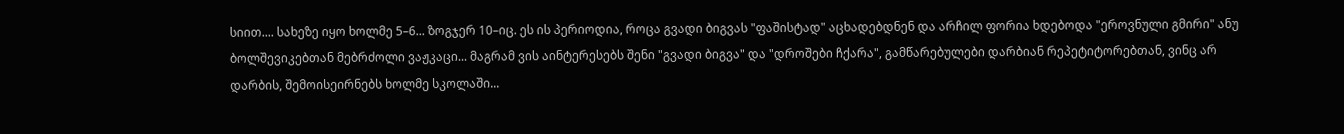სიით.... სახეზე იყო ხოლმე 5–6... ზოგჯერ 10–იც. ეს ის პერიოდია, როცა გვადი ბიგვას "ფაშისტად" აცხადებდნენ და არჩილ ფორია ხდებოდა "ეროვნული გმირი" ანუ ბოლშევიკებთან მებრძოლი ვაჟკაცი... მაგრამ ვის აინტერესებს შენი "გვადი ბიგვა" და "დროშები ჩქარა", გამწარებულები დარბიან რეპეტიტორებთან, ვინც არ დარბის, შემოისეირნებს ხოლმე სკოლაში...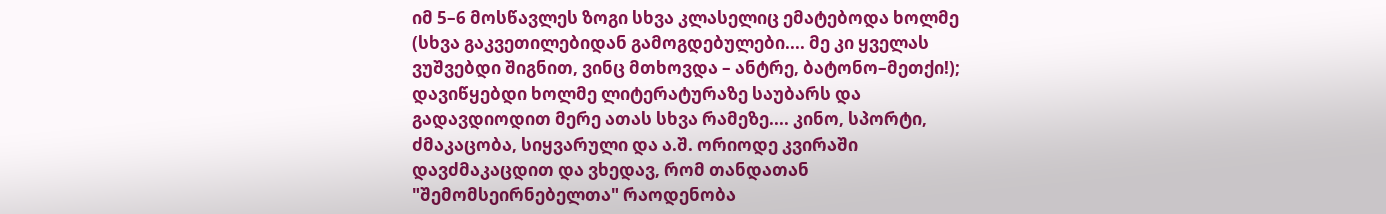იმ 5–6 მოსწავლეს ზოგი სხვა კლასელიც ემატებოდა ხოლმე (სხვა გაკვეთილებიდან გამოგდებულები.... მე კი ყველას ვუშვებდი შიგნით, ვინც მთხოვდა – ანტრე, ბატონო–მეთქი!); დავიწყებდი ხოლმე ლიტერატურაზე საუბარს და გადავდიოდით მერე ათას სხვა რამეზე.... კინო, სპორტი, ძმაკაცობა, სიყვარული და ა.შ. ორიოდე კვირაში დავძმაკაცდით და ვხედავ, რომ თანდათან "შემომსეირნებელთა" რაოდენობა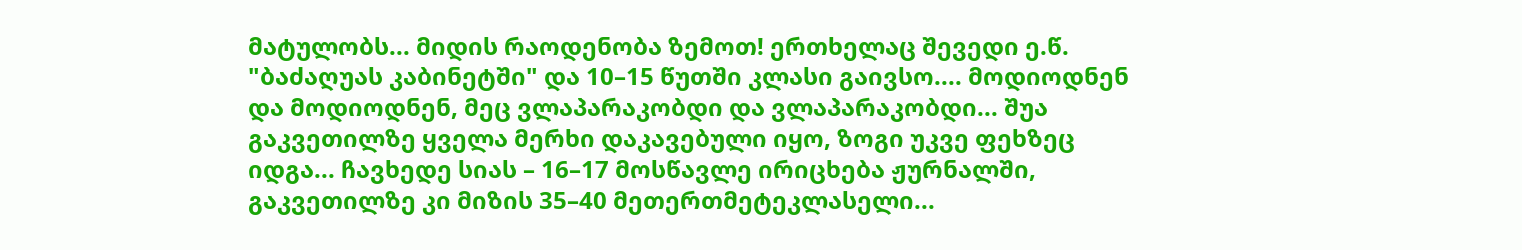მატულობს... მიდის რაოდენობა ზემოთ! ერთხელაც შევედი ე.წ. "ბაძაღუას კაბინეტში" და 10–15 წუთში კლასი გაივსო.... მოდიოდნენ და მოდიოდნენ, მეც ვლაპარაკობდი და ვლაპარაკობდი... შუა გაკვეთილზე ყველა მერხი დაკავებული იყო, ზოგი უკვე ფეხზეც იდგა... ჩავხედე სიას – 16–17 მოსწავლე ირიცხება ჟურნალში, გაკვეთილზე კი მიზის 35–40 მეთერთმეტეკლასელი...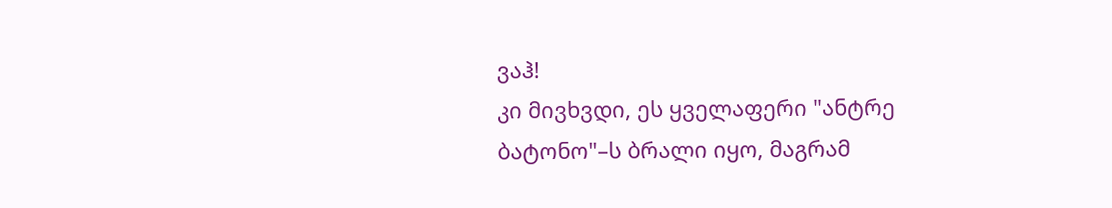ვაჰ!
კი მივხვდი, ეს ყველაფერი "ანტრე ბატონო"–ს ბრალი იყო, მაგრამ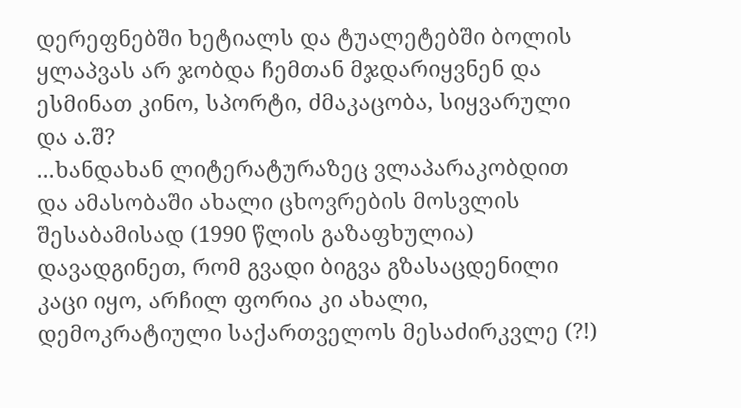დერეფნებში ხეტიალს და ტუალეტებში ბოლის ყლაპვას არ ჯობდა ჩემთან მჯდარიყვნენ და ესმინათ კინო, სპორტი, ძმაკაცობა, სიყვარული და ა.შ?
...ხანდახან ლიტერატურაზეც ვლაპარაკობდით და ამასობაში ახალი ცხოვრების მოსვლის შესაბამისად (1990 წლის გაზაფხულია) დავადგინეთ, რომ გვადი ბიგვა გზასაცდენილი კაცი იყო, არჩილ ფორია კი ახალი, დემოკრატიული საქართველოს მესაძირკვლე (?!)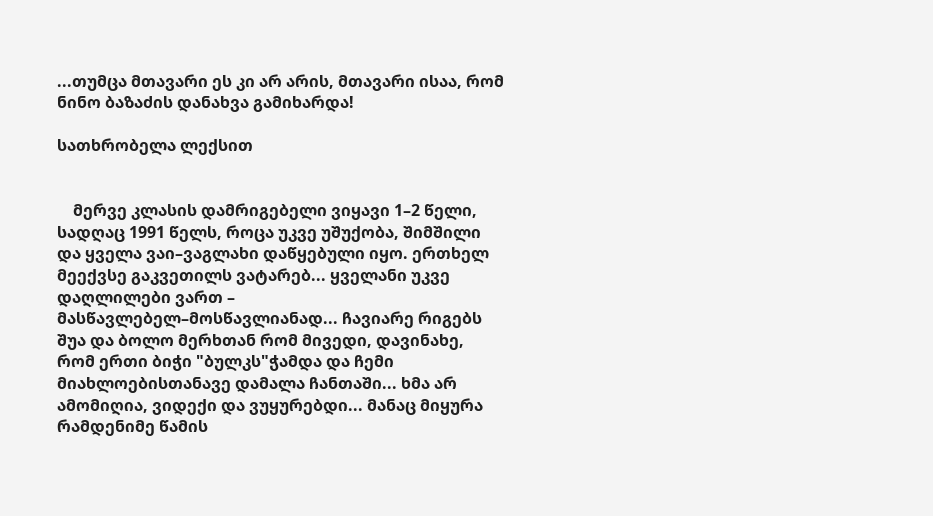...თუმცა მთავარი ეს კი არ არის, მთავარი ისაა, რომ ნინო ბაზაძის დანახვა გამიხარდა!

სათხრობელა ლექსით


    მერვე კლასის დამრიგებელი ვიყავი 1–2 წელი, სადღაც 1991 წელს, როცა უკვე უშუქობა, შიმშილი და ყველა ვაი–ვაგლახი დაწყებული იყო. ერთხელ მეექვსე გაკვეთილს ვატარებ... ყველანი უკვე დაღლილები ვართ – მასწავლებელ–მოსწავლიანად... ჩავიარე რიგებს შუა და ბოლო მერხთან რომ მივედი, დავინახე, რომ ერთი ბიჭი "ბულკს"ჭამდა და ჩემი მიახლოებისთანავე დამალა ჩანთაში... ხმა არ ამომიღია, ვიდექი და ვუყურებდი... მანაც მიყურა რამდენიმე წამის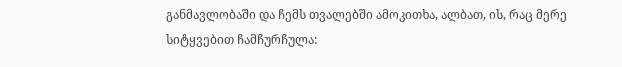განმავლობაში და ჩემს თვალებში ამოკითხა, ალბათ, ის, რაც მერე სიტყვებით ჩამჩურჩულა: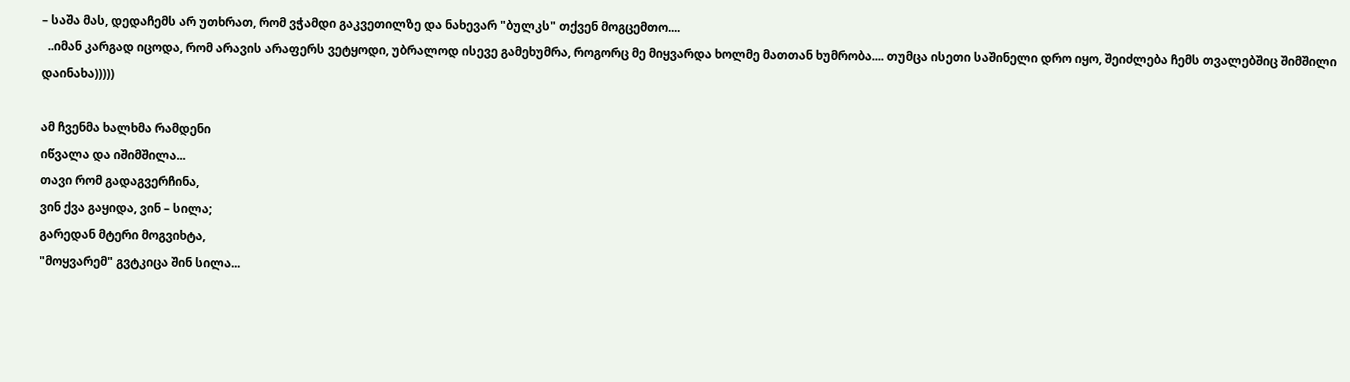– საშა მას, დედაჩემს არ უთხრათ, რომ ვჭამდი გაკვეთილზე და ნახევარ "ბულკს" თქვენ მოგცემთო....
  ..იმან კარგად იცოდა, რომ არავის არაფერს ვეტყოდი, უბრალოდ ისევე გამეხუმრა, როგორც მე მიყვარდა ხოლმე მათთან ხუმრობა.... თუმცა ისეთი საშინელი დრო იყო, შეიძლება ჩემს თვალებშიც შიმშილი დაინახა)))))

ამ ჩვენმა ხალხმა რამდენი
იწვალა და იშიმშილა...
თავი რომ გადაგვერჩინა,
ვინ ქვა გაყიდა, ვინ – სილა;
გარედან მტერი მოგვიხტა,
"მოყვარემ" გვტკიცა შინ სილა...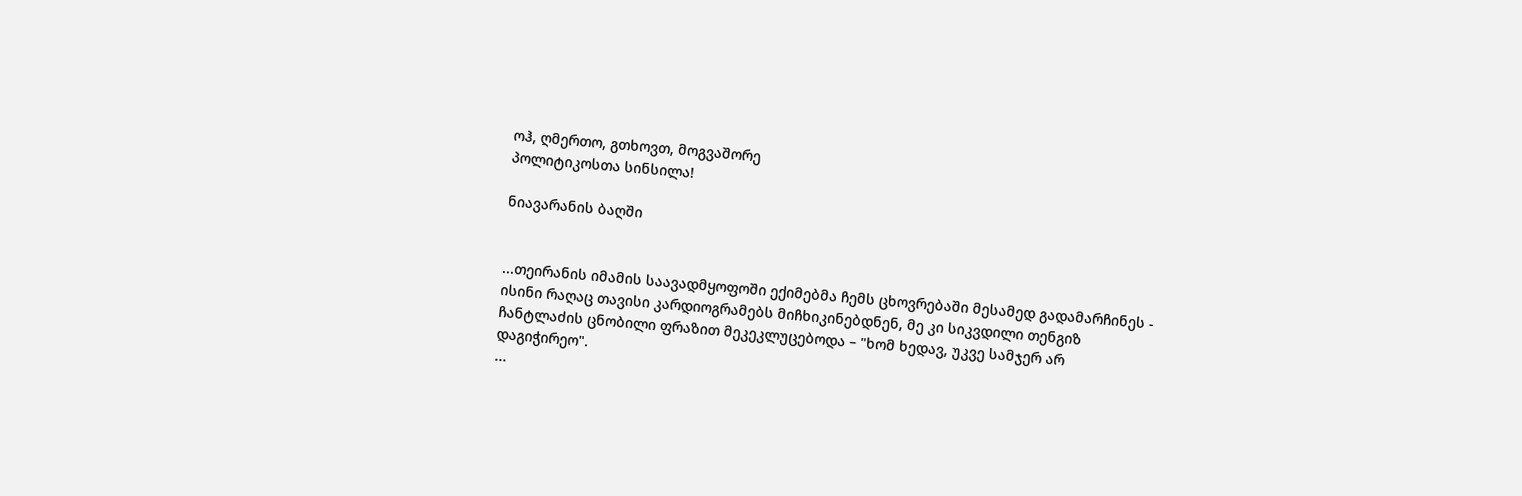ოჰ, ღმერთო, გთხოვთ, მოგვაშორე
პოლიტიკოსთა სინსილა!

ნიავარანის ბაღში


...თეირანის იმამის საავადმყოფოში ექიმებმა ჩემს ცხოვრებაში მესამედ გადამარჩინეს - ისინი რაღაც თავისი კარდიოგრამებს მიჩხიკინებდნენ, მე კი სიკვდილი თენგიზ ჩანტლაძის ცნობილი ფრაზით მეკეკლუცებოდა – "ხომ ხედავ, უკვე სამჯერ არ დაგიჭირეო".
...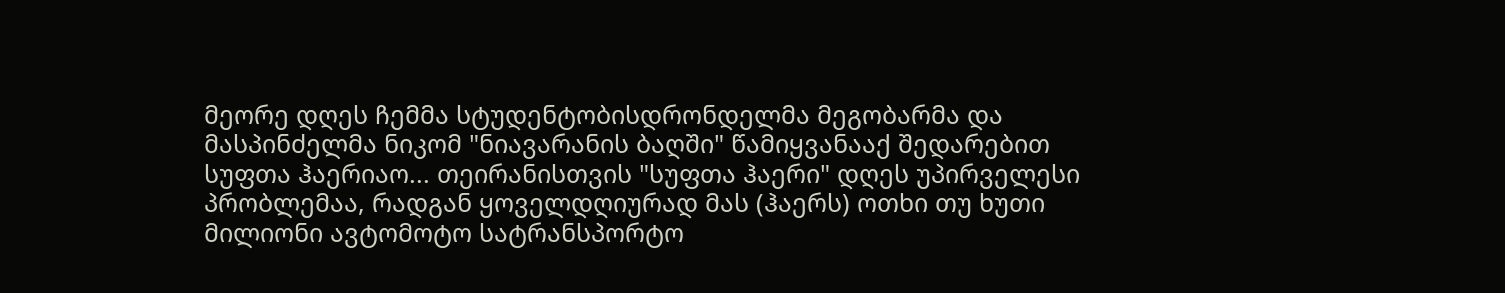მეორე დღეს ჩემმა სტუდენტობისდრონდელმა მეგობარმა და მასპინძელმა ნიკომ "ნიავარანის ბაღში" წამიყვანააქ შედარებით სუფთა ჰაერიაო... თეირანისთვის "სუფთა ჰაერი" დღეს უპირველესი პრობლემაა, რადგან ყოველდღიურად მას (ჰაერს) ოთხი თუ ხუთი მილიონი ავტომოტო სატრანსპორტო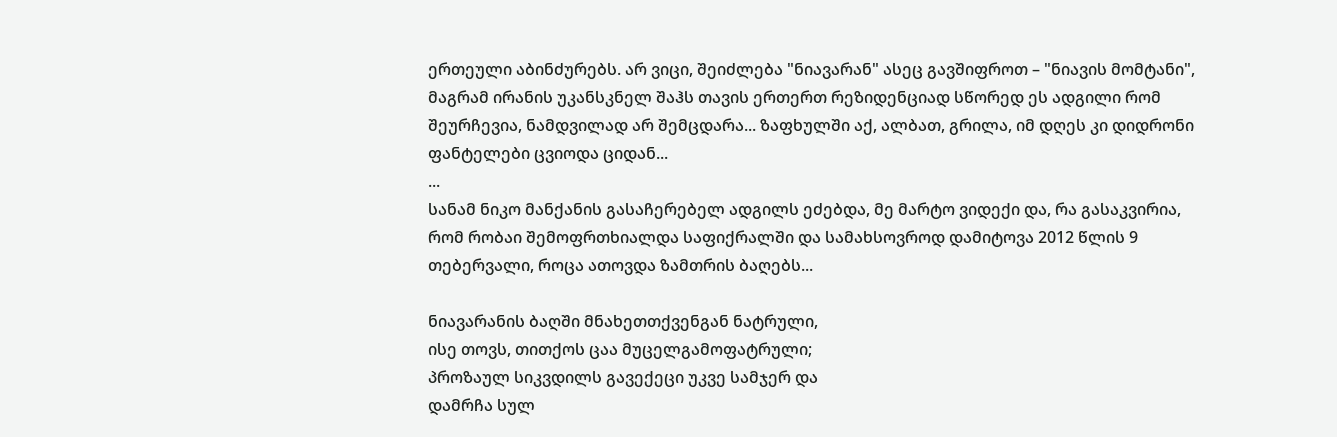ერთეული აბინძურებს. არ ვიცი, შეიძლება "ნიავარან" ასეც გავშიფროთ – "ნიავის მომტანი", მაგრამ ირანის უკანსკნელ შაჰს თავის ერთერთ რეზიდენციად სწორედ ეს ადგილი რომ შეურჩევია, ნამდვილად არ შემცდარა... ზაფხულში აქ, ალბათ, გრილა, იმ დღეს კი დიდრონი ფანტელები ცვიოდა ციდან...
...
სანამ ნიკო მანქანის გასაჩერებელ ადგილს ეძებდა, მე მარტო ვიდექი და, რა გასაკვირია, რომ რობაი შემოფრთხიალდა საფიქრალში და სამახსოვროდ დამიტოვა 2012 წლის 9 თებერვალი, როცა ათოვდა ზამთრის ბაღებს...

ნიავარანის ბაღში მნახეთთქვენგან ნატრული,
ისე თოვს, თითქოს ცაა მუცელგამოფატრული;
პროზაულ სიკვდილს გავექეცი უკვე სამჯერ და
დამრჩა სულ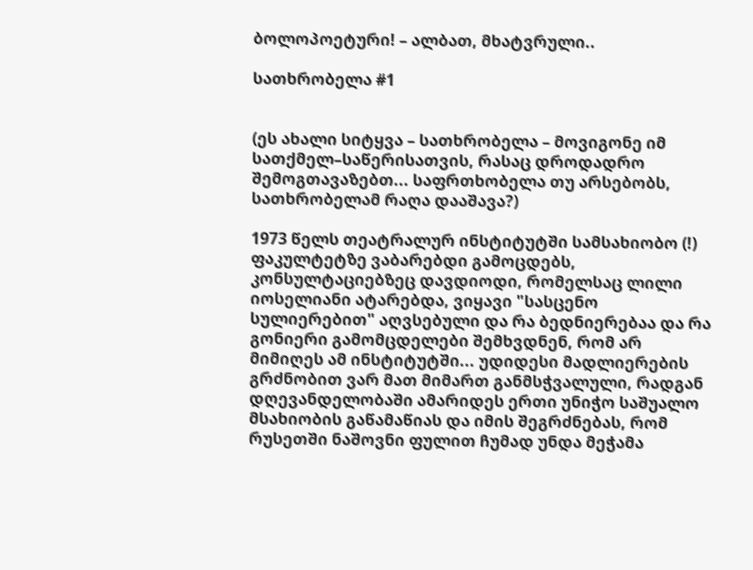ბოლოპოეტური! – ალბათ, მხატვრული..

სათხრობელა #1


(ეს ახალი სიტყვა – სათხრობელა – მოვიგონე იმ სათქმელ–საწერისათვის, რასაც დროდადრო შემოგთავაზებთ... საფრთხობელა თუ არსებობს, სათხრობელამ რაღა დააშავა?)

1973 წელს თეატრალურ ინსტიტუტში სამსახიობო (!) ფაკულტეტზე ვაბარებდი გამოცდებს, კონსულტაციებზეც დავდიოდი, რომელსაც ლილი იოსელიანი ატარებდა, ვიყავი "სასცენო სულიერებით" აღვსებული და რა ბედნიერებაა და რა გონიერი გამომცდელები შემხვდნენ, რომ არ მიმიღეს ამ ინსტიტუტში... უდიდესი მადლიერების გრძნობით ვარ მათ მიმართ განმსჭვალული, რადგან დღევანდელობაში ამარიდეს ერთი უნიჭო საშუალო მსახიობის გაწამაწიას და იმის შეგრძნებას, რომ რუსეთში ნაშოვნი ფულით ჩუმად უნდა მეჭამა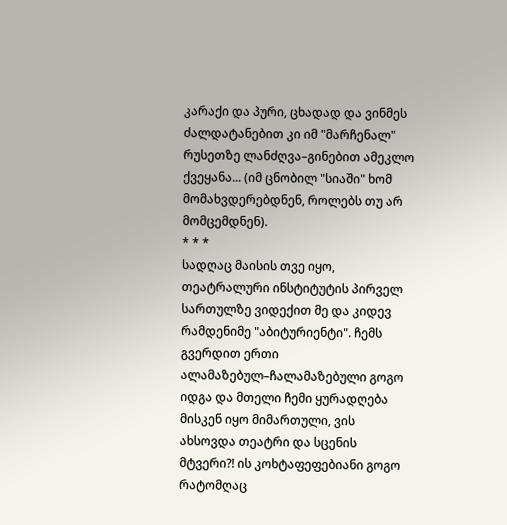კარაქი და პური, ცხადად და ვინმეს ძალდატანებით კი იმ "მარჩენალ" რუსეთზე ლანძღვა–გინებით ამეკლო ქვეყანა... (იმ ცნობილ "სიაში" ხომ მომახვდერებდნენ, როლებს თუ არ მომცემდნენ).
* * *
სადღაც მაისის თვე იყო, თეატრალური ინსტიტუტის პირველ სართულზე ვიდექით მე და კიდევ რამდენიმე "აბიტურიენტი". ჩემს გვერდით ერთი ალამაზებულ–ჩალამაზებული გოგო იდგა და მთელი ჩემი ყურადღება მისკენ იყო მიმართული, ვის ახსოვდა თეატრი და სცენის მტვერი?! ის კოხტაფეფებიანი გოგო რატომღაც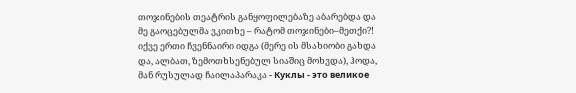თოჯინების თეატრის განყოფილებაზე აბარებდა და მე გაოცებულმა ვკითხე – რატომ თოჯინები–მეთქი?! იქვე ერთი ჩვენნაირი იდგა (მერე ის მსახიობი გახდა და, ალბათ, ზემოთხსენებულ სიაშიც მოხვდა), ჰოდა, მან რუსულად ჩაილაპარაკა - Куклы - это великое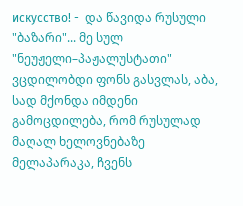искусство! -  და წავიდა რუსული "ბაზარი"... მე სულ "ნეუჟელი–პაჟალუსტათი" ვცდილობდი ფონს გასვლას, აბა, სად მქონდა იმდენი გამოცდილება, რომ რუსულად მაღალ ხელოვნებაზე მელაპარაკა, ჩვენს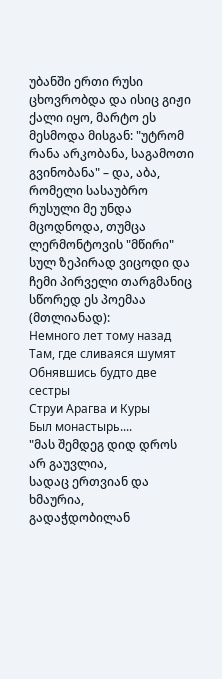უბანში ერთი რუსი ცხოვრობდა და ისიც გიჟი ქალი იყო, მარტო ეს მესმოდა მისგან: "უტრომ რანა არკობანა, საგამოთი გვინობანა" – და, აბა, რომელი სასაუბრო რუსული მე უნდა მცოდნოდა, თუმცა ლერმონტოვის "მწირი" სულ ზეპირად ვიცოდი და ჩემი პირველი თარგმანიც სწორედ ეს პოემაა (მთლიანად):
Немного лет тому назад
Там, где сливаяся шумят
Обнявшись будто две сестры
Струи Арагва и Куры
Был монастырь....
"მას შემდეგ დიდ დროს არ გაუვლია,
სადაც ერთვიან და ხმაურია,
გადაჭდობილან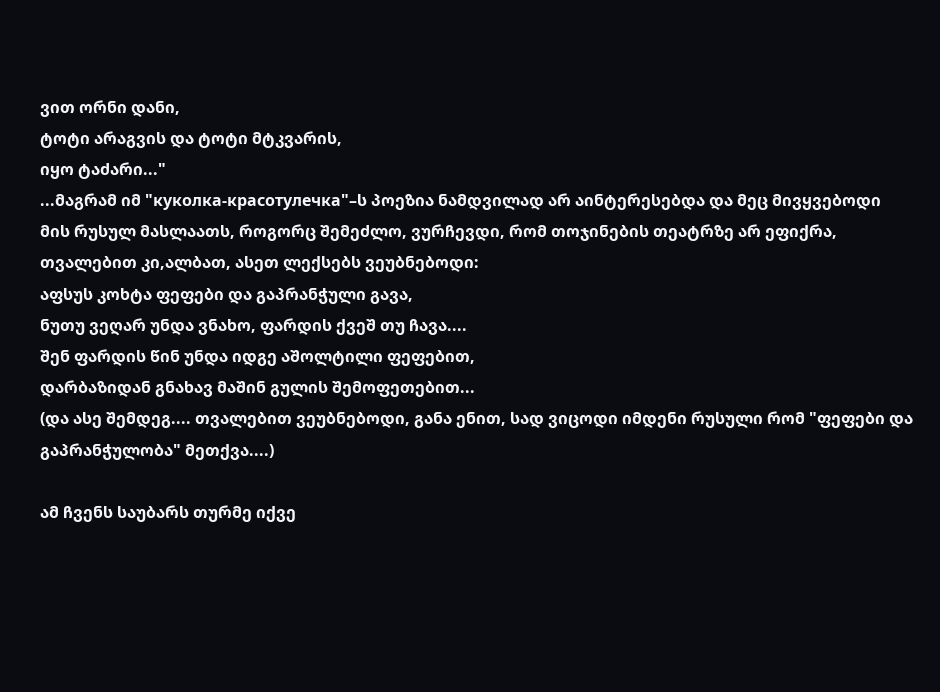ვით ორნი დანი,
ტოტი არაგვის და ტოტი მტკვარის,
იყო ტაძარი..."
...მაგრამ იმ "куколка-красотулечка"–ს პოეზია ნამდვილად არ აინტერესებდა და მეც მივყვებოდი მის რუსულ მასლაათს, როგორც შემეძლო, ვურჩევდი, რომ თოჯინების თეატრზე არ ეფიქრა, თვალებით კი,ალბათ, ასეთ ლექსებს ვეუბნებოდი:
აფსუს კოხტა ფეფები და გაპრანჭული გავა,
ნუთუ ვეღარ უნდა ვნახო, ფარდის ქვეშ თუ ჩავა....
შენ ფარდის წინ უნდა იდგე აშოლტილი ფეფებით,
დარბაზიდან გნახავ მაშინ გულის შემოფეთებით...
(და ასე შემდეგ.... თვალებით ვეუბნებოდი, განა ენით, სად ვიცოდი იმდენი რუსული რომ "ფეფები და გაპრანჭულობა" მეთქვა....)

ამ ჩვენს საუბარს თურმე იქვე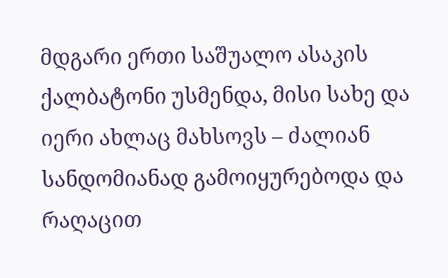მდგარი ერთი საშუალო ასაკის ქალბატონი უსმენდა, მისი სახე და იერი ახლაც მახსოვს – ძალიან სანდომიანად გამოიყურებოდა და რაღაცით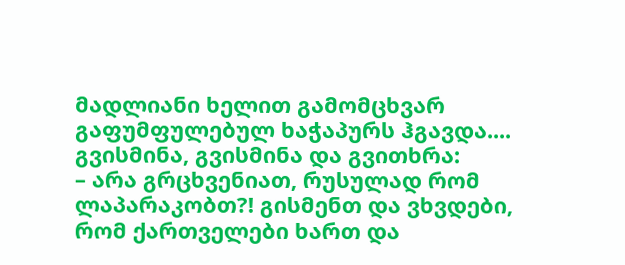მადლიანი ხელით გამომცხვარ გაფუმფულებულ ხაჭაპურს ჰგავდა.... გვისმინა, გვისმინა და გვითხრა:
– არა გრცხვენიათ, რუსულად რომ ლაპარაკობთ?! გისმენთ და ვხვდები, რომ ქართველები ხართ და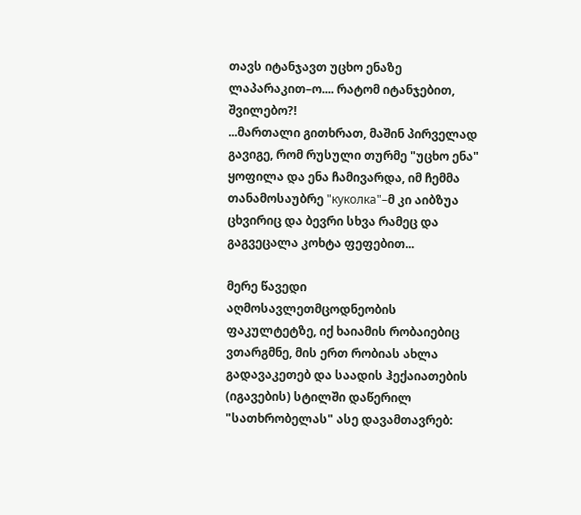თავს იტანჯავთ უცხო ენაზე ლაპარაკით–ო.... რატომ იტანჯებით, შვილებო?!
...მართალი გითხრათ, მაშინ პირველად გავიგე, რომ რუსული თურმე "უცხო ენა" ყოფილა და ენა ჩამივარდა, იმ ჩემმა თანამოსაუბრე "куколка"–მ კი აიბზუა ცხვირიც და ბევრი სხვა რამეც და გაგვეცალა კოხტა ფეფებით...

მერე წავედი აღმოსავლეთმცოდნეობის ფაკულტეტზე, იქ ხაიამის რობაიებიც ვთარგმნე, მის ერთ რობიას ახლა გადავაკეთებ და საადის ჰექაიათების (იგავების) სტილში დაწერილ "სათხრობელას" ასე დავამთავრებ: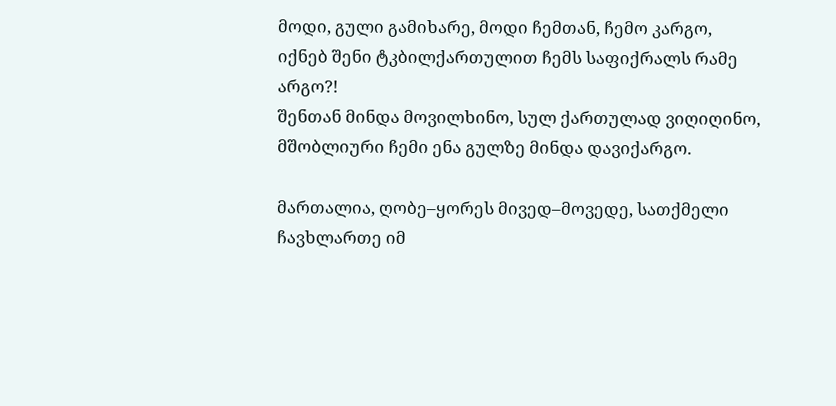მოდი, გული გამიხარე, მოდი ჩემთან, ჩემო კარგო,
იქნებ შენი ტკბილქართულით ჩემს საფიქრალს რამე არგო?!
შენთან მინდა მოვილხინო, სულ ქართულად ვიღიღინო,
მშობლიური ჩემი ენა გულზე მინდა დავიქარგო.

მართალია, ღობე–ყორეს მივედ–მოვედე, სათქმელი ჩავხლართე იმ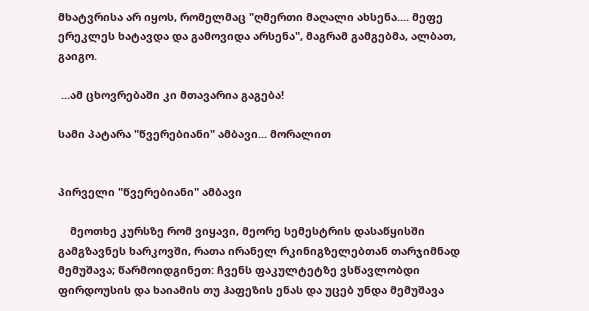მხატვრისა არ იყოს, რომელმაც "ღმერთი მაღალი ახსენა.... მეფე ერეკლეს ხატავდა და გამოვიდა არსენა", მაგრამ გამგებმა, ალბათ, გაიგო.

 ...ამ ცხოვრებაში კი მთავარია გაგება!

სამი პატარა "წვერებიანი" ამბავი... მორალით


პირველი "წვერებიანი" ამბავი

    მეოთხე კურსზე რომ ვიყავი, მეორე სემესტრის დასაწყისში გამგზავნეს ხარკოვში, რათა ირანელ რკინიგზელებთან თარჯიმნად მემუშავა; წარმოიდგინეთ: ჩვენს ფაკულტეტზე ვსწავლობდი ფირდოუსის და ხაიამის თუ ჰაფეზის ენას და უცებ უნდა მემუშავა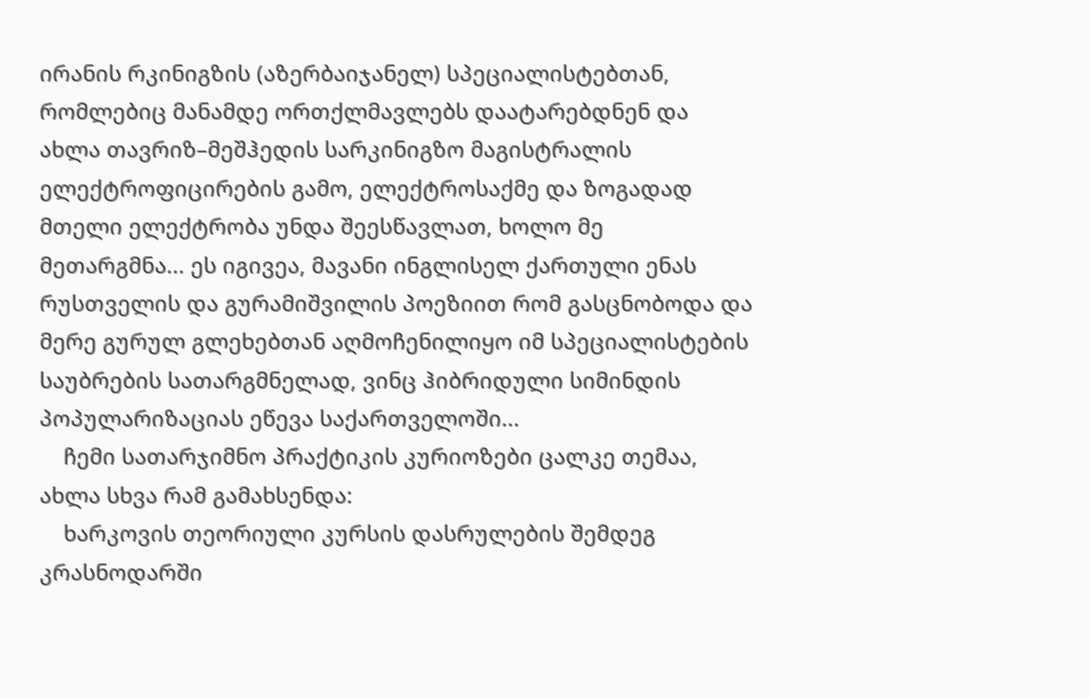ირანის რკინიგზის (აზერბაიჯანელ) სპეციალისტებთან, რომლებიც მანამდე ორთქლმავლებს დაატარებდნენ და ახლა თავრიზ–მეშჰედის სარკინიგზო მაგისტრალის ელექტროფიცირების გამო, ელექტროსაქმე და ზოგადად მთელი ელექტრობა უნდა შეესწავლათ, ხოლო მე მეთარგმნა... ეს იგივეა, მავანი ინგლისელ ქართული ენას რუსთველის და გურამიშვილის პოეზიით რომ გასცნობოდა და მერე გურულ გლეხებთან აღმოჩენილიყო იმ სპეციალისტების საუბრების სათარგმნელად, ვინც ჰიბრიდული სიმინდის პოპულარიზაციას ეწევა საქართველოში...
    ჩემი სათარჯიმნო პრაქტიკის კურიოზები ცალკე თემაა, ახლა სხვა რამ გამახსენდა:
    ხარკოვის თეორიული კურსის დასრულების შემდეგ კრასნოდარში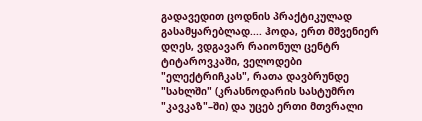გადავედით ცოდნის პრაქტიკულად გასამყარებლად.... ჰოდა, ერთ მშვენიერ დღეს, ვდგავარ რაიონულ ცენტრ ტიტაროვკაში, ველოდები "ელექტრიჩკას", რათა დავბრუნდე "სახლში" (კრასნოდარის სასტუმრო "კავკაზ"–ში) და უცებ ერთი მთვრალი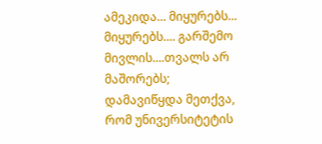ამეკიდა... მიყურებს... მიყურებს.... გარშემო მივლის....თვალს არ მაშორებს; დამავიწყდა მეთქვა, რომ უნივერსიტეტის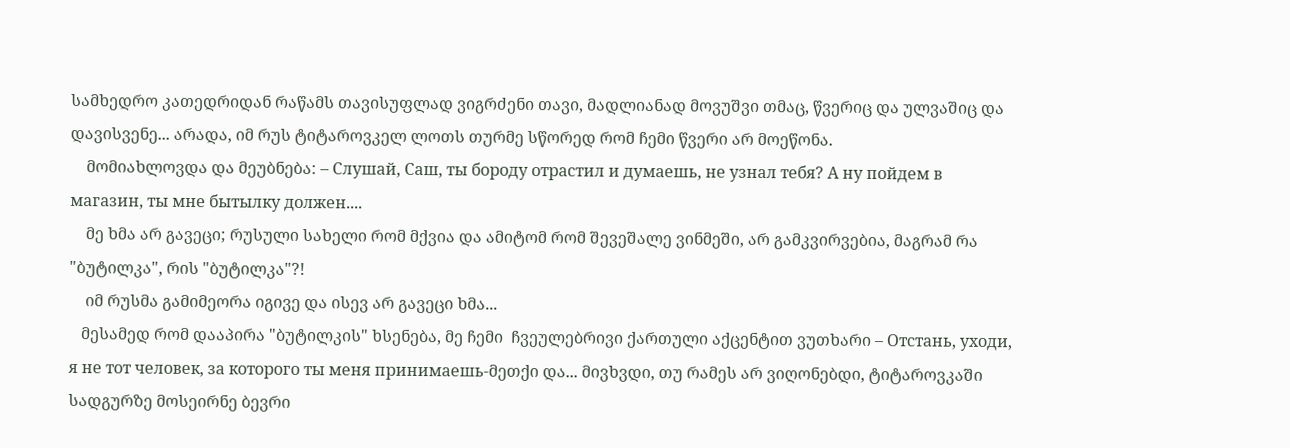სამხედრო კათედრიდან რაწამს თავისუფლად ვიგრძენი თავი, მადლიანად მოვუშვი თმაც, წვერიც და ულვაშიც და დავისვენე... არადა, იმ რუს ტიტაროვკელ ლოთს თურმე სწორედ რომ ჩემი წვერი არ მოეწონა.
    მომიახლოვდა და მეუბნება: – Слушай, Саш, ты бороду отрастил и думаешь, не узнал тебя? А ну пойдем в магазин, ты мне бытылку должен....
    მე ხმა არ გავეცი; რუსული სახელი რომ მქვია და ამიტომ რომ შევეშალე ვინმეში, არ გამკვირვებია, მაგრამ რა "ბუტილკა", რის "ბუტილკა"?!
    იმ რუსმა გამიმეორა იგივე და ისევ არ გავეცი ხმა...
   მესამედ რომ დააპირა "ბუტილკის" ხსენება, მე ჩემი  ჩვეულებრივი ქართული აქცენტით ვუთხარი – Отстань, уходи, я не тот человек, за которого ты меня принимаешь-მეთქი და... მივხვდი, თუ რამეს არ ვიღონებდი, ტიტაროვკაში სადგურზე მოსეირნე ბევრი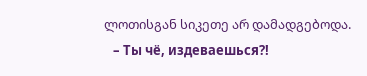ლოთისგან სიკეთე არ დამადგებოდა.
   – Ты чё, издеваешься?!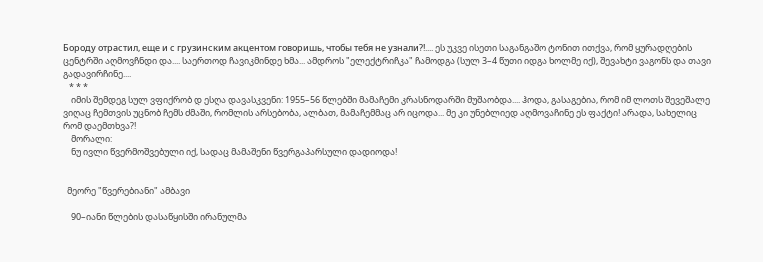Бороду отрастил, еще и с грузинским акцентом говоришь, чтобы тебя не узнали?!.... ეს უკვე ისეთი საგანგაშო ტონით ითქვა, რომ ყურადღების ცენტრში აღმოვჩნდი და.... საერთოდ ჩავიკმინდე ხმა... ამდროს "ელექტრიჩკა" ჩამოდგა (სულ 3–4 წუთი იდგა ხოლმე იქ), შევახტი ვაგონს და თავი გადავირჩინე....
   * * *
    იმის შემდეგ სულ ვფიქრობ დ ესღა დავასკვენი: 1955–56 წლებში მამაჩემი კრასნოდარში მუშაობდა.... ჰოდა, გასაგებია, რომ იმ ლოთს შევეშალე ვიღაც ჩემთვის უცნობ ჩემს ძმაში, რომლის არსებობა, ალბათ, მამაჩემმაც არ იცოდა... მე კი უნებლიედ აღმოვაჩინე ეს ფაქტი! არადა, სახელიც რომ დაემთხვა?!
    მორალი:
    ნუ ივლი წვერმოშვებული იქ, სადაც მამაშენი წვერგაპარსული დადიოდა!


  მეორე "წვერებიანი" ამბავი

    90–იანი წლების დასაწყისში ირანულმა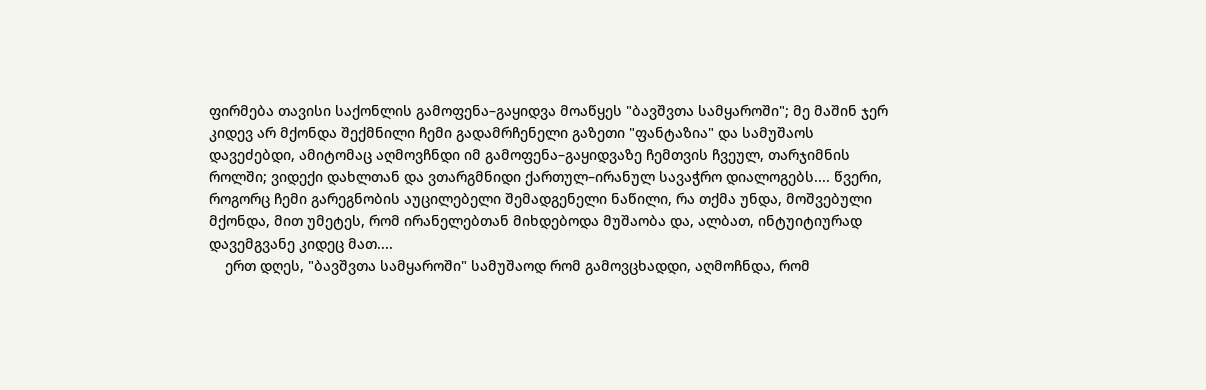ფირმება თავისი საქონლის გამოფენა–გაყიდვა მოაწყეს "ბავშვთა სამყაროში"; მე მაშინ ჯერ კიდევ არ მქონდა შექმნილი ჩემი გადამრჩენელი გაზეთი "ფანტაზია" და სამუშაოს დავეძებდი, ამიტომაც აღმოვჩნდი იმ გამოფენა–გაყიდვაზე ჩემთვის ჩვეულ, თარჯიმნის როლში; ვიდექი დახლთან და ვთარგმნიდი ქართულ–ირანულ სავაჭრო დიალოგებს.... წვერი, როგორც ჩემი გარეგნობის აუცილებელი შემადგენელი ნაწილი, რა თქმა უნდა, მოშვებული მქონდა, მით უმეტეს, რომ ირანელებთან მიხდებოდა მუშაობა და, ალბათ, ინტუიტიურად დავემგვანე კიდეც მათ....
    ერთ დღეს, "ბავშვთა სამყაროში" სამუშაოდ რომ გამოვცხადდი, აღმოჩნდა, რომ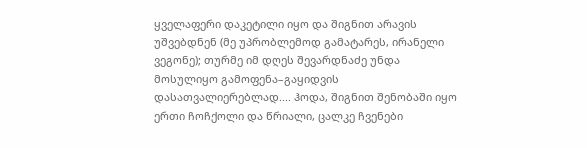ყველაფერი დაკეტილი იყო და შიგნით არავის უშვებდნენ (მე უპრობლემოდ გამატარეს, ირანელი ვეგონე); თურმე იმ დღეს შევარდნაძე უნდა მოსულიყო გამოფენა–გაყიდვის დასათვალიერებლად.... ჰოდა, შიგნით შენობაში იყო ერთი ჩოჩქოლი და წრიალი, ცალკე ჩვენები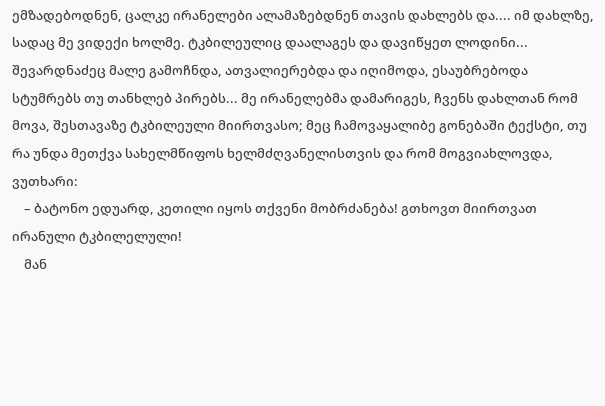ემზადებოდნენ, ცალკე ირანელები ალამაზებდნენ თავის დახლებს და.... იმ დახლზე, სადაც მე ვიდექი ხოლმე. ტკბილეულიც დაალაგეს და დავიწყეთ ლოდინი... შევარდნაძეც მალე გამოჩნდა, ათვალიერებდა და იღიმოდა, ესაუბრებოდა სტუმრებს თუ თანხლებ პირებს... მე ირანელებმა დამარიგეს, ჩვენს დახლთან რომ მოვა, შესთავაზე ტკბილეული მიირთვასო; მეც ჩამოვაყალიბე გონებაში ტექსტი, თუ რა უნდა მეთქვა სახელმწიფოს ხელმძღვანელისთვის და რომ მოგვიახლოვდა, ვუთხარი:
    – ბატონო ედუარდ, კეთილი იყოს თქვენი მობრძანება! გთხოვთ მიირთვათ ირანული ტკბილელული!
    მან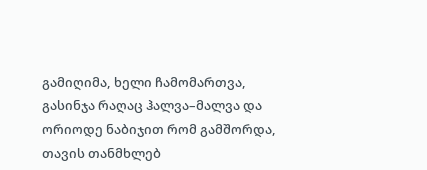გამიღიმა, ხელი ჩამომართვა, გასინჯა რაღაც ჰალვა–მალვა და ორიოდე ნაბიჯით რომ გამშორდა, თავის თანმხლებ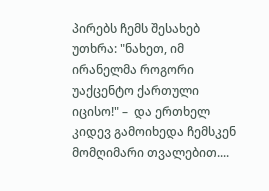პირებს ჩემს შესახებ უთხრა: "ნახეთ, იმ ირანელმა როგორი უაქცენტო ქართული იცისო!" –  და ერთხელ კიდევ გამოიხედა ჩემსკენ მომღიმარი თვალებით....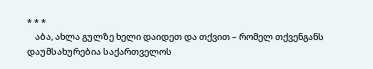* * *
    აბა, ახლა გულზე ხელი დაიდეთ და თქვით – რომელ თქვენგანს დაუმსახურებია საქართველოს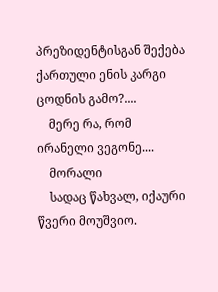პრეზიდენტისგან შექება ქართული ენის კარგი ცოდნის გამო?....
    მერე რა, რომ ირანელი ვეგონე....
    მორალი
    სადაც წახვალ, იქაური წვერი მოუშვიო.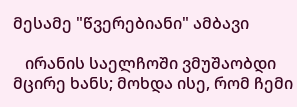მესამე "წვერებიანი" ამბავი

   ირანის საელჩოში ვმუშაობდი მცირე ხანს; მოხდა ისე, რომ ჩემი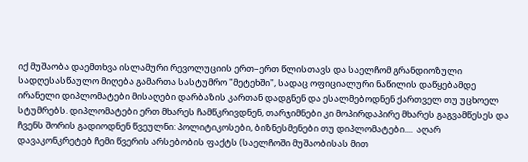იქ მუშაობა დაემთხვა ისლამური რევოლუციის ერთ–ერთ წლისთავს და საელჩომ გრანდიოზული სადღესასწაულო მიღება გამართა სასტუმრო "მეტეხში", სადაც ოფიციალური ნაწილის დაწყებამდე ირანელი დიპლომატები მისაღები დარბაზის კართან დადგნენ და ესალმებოდნენ ქართველ თუ უცხოელ სტუმრებს. დიპლომატები ერთ მხარეს ჩამწკრივდნენ, თარჯიმნები კი მოპირდაპირე მხარეს გაგვამწესეს და ჩვენს შორის გადიოდნენ წვეულნი: პოლიტიკოსები, ბიზნესმენები თუ დიპლომატები....  აღარ დავაკონკრეტებ ჩემი წვერის არსებობის ფაქტს (საელჩოში მუშაობისას მით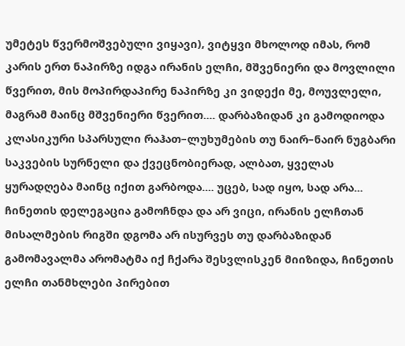უმეტეს წვერმოშვებული ვიყავი), ვიტყვი მხოლოდ იმას, რომ კარის ერთ ნაპირზე იდგა ირანის ელჩი, მშვენიერი და მოვლილი წვერით, მის მოპირდაპირე ნაპირზე კი ვიდექი მე, მოუვლელი, მაგრამ მაინც მშვენიერი წვერით.... დარბაზიდან კი გამოდიოდა კლასიკური სპარსული რაჰათ–ლუხუმების თუ ნაირ–ნაირ ნუგბარი საკვების სურნელი და ქვეცნობიერად, ალბათ, ყველას ყურადღება მაინც იქით გარბოდა.... უცებ, სად იყო, სად არა... ჩინეთის დელეგაცია გამოჩნდა და არ ვიცი, ირანის ელჩთან მისალმების რიგში დგომა არ ისურვეს თუ დარბაზიდან გამომავალმა არომატმა იქ ჩქარა შესვლისკენ მიიზიდა, ჩინეთის ელჩი თანმხლები პირებით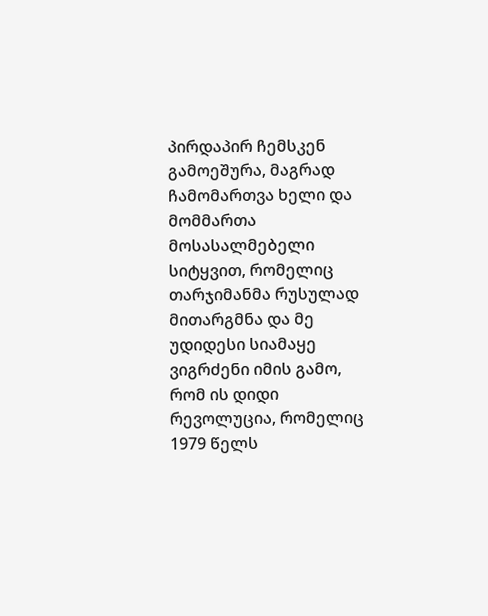პირდაპირ ჩემსკენ გამოეშურა, მაგრად ჩამომართვა ხელი და მომმართა მოსასალმებელი სიტყვით, რომელიც თარჯიმანმა რუსულად მითარგმნა და მე უდიდესი სიამაყე ვიგრძენი იმის გამო, რომ ის დიდი რევოლუცია, რომელიც 1979 წელს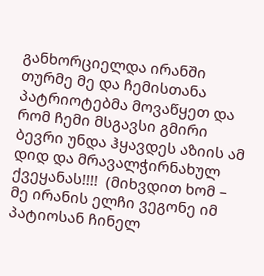განხორციელდა ირანში თურმე მე და ჩემისთანა პატრიოტებმა მოვაწყეთ და რომ ჩემი მსგავსი გმირი ბევრი უნდა ჰყავდეს აზიის ამ დიდ და მრავალჭირნახულ ქვეყანას!!!!  (მიხვდით ხომ – მე ირანის ელჩი ვეგონე იმ პატიოსან ჩინელ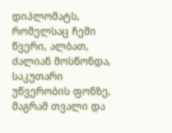დიპლომატს, რომელსაც ჩემი წვერი, ალბათ, ძალიან მოსწონდა, საკუთარი უწვერობის ფონზე, მაგრამ თვალი და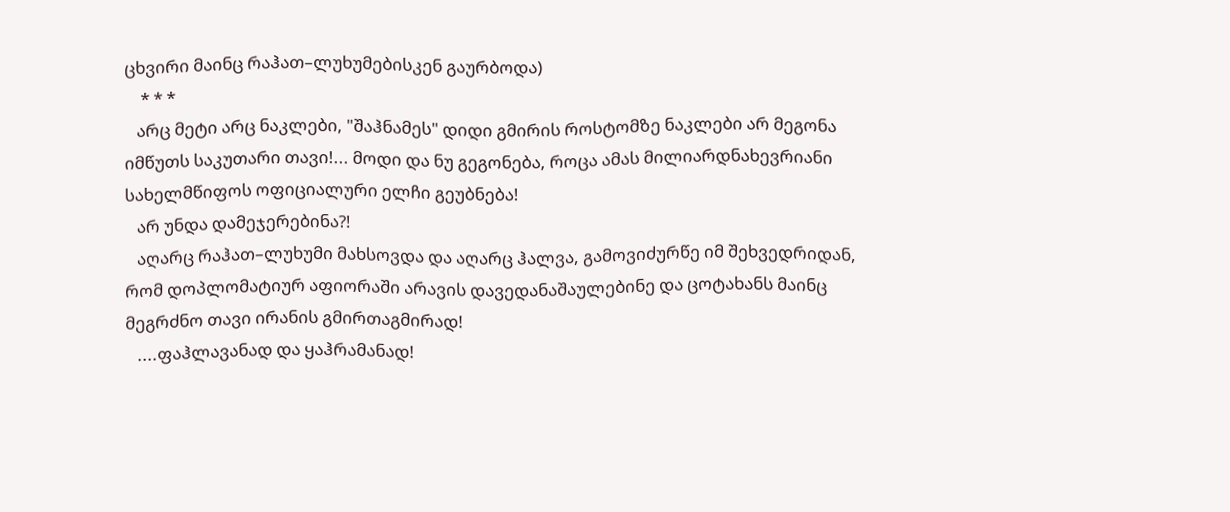ცხვირი მაინც რაჰათ–ლუხუმებისკენ გაურბოდა)
    * * *
   არც მეტი არც ნაკლები, "შაჰნამეს" დიდი გმირის როსტომზე ნაკლები არ მეგონა იმწუთს საკუთარი თავი!... მოდი და ნუ გეგონება, როცა ამას მილიარდნახევრიანი სახელმწიფოს ოფიციალური ელჩი გეუბნება!
   არ უნდა დამეჯერებინა?!
   აღარც რაჰათ–ლუხუმი მახსოვდა და აღარც ჰალვა, გამოვიძურწე იმ შეხვედრიდან, რომ დოპლომატიურ აფიორაში არავის დავედანაშაულებინე და ცოტახანს მაინც მეგრძნო თავი ირანის გმირთაგმირად!
   ....ფაჰლავანად და ყაჰრამანად!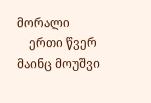მორალი
    ერთი წვერ მაინც მოუშვი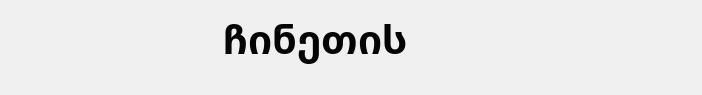ჩინეთის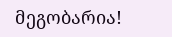მეგობარია!